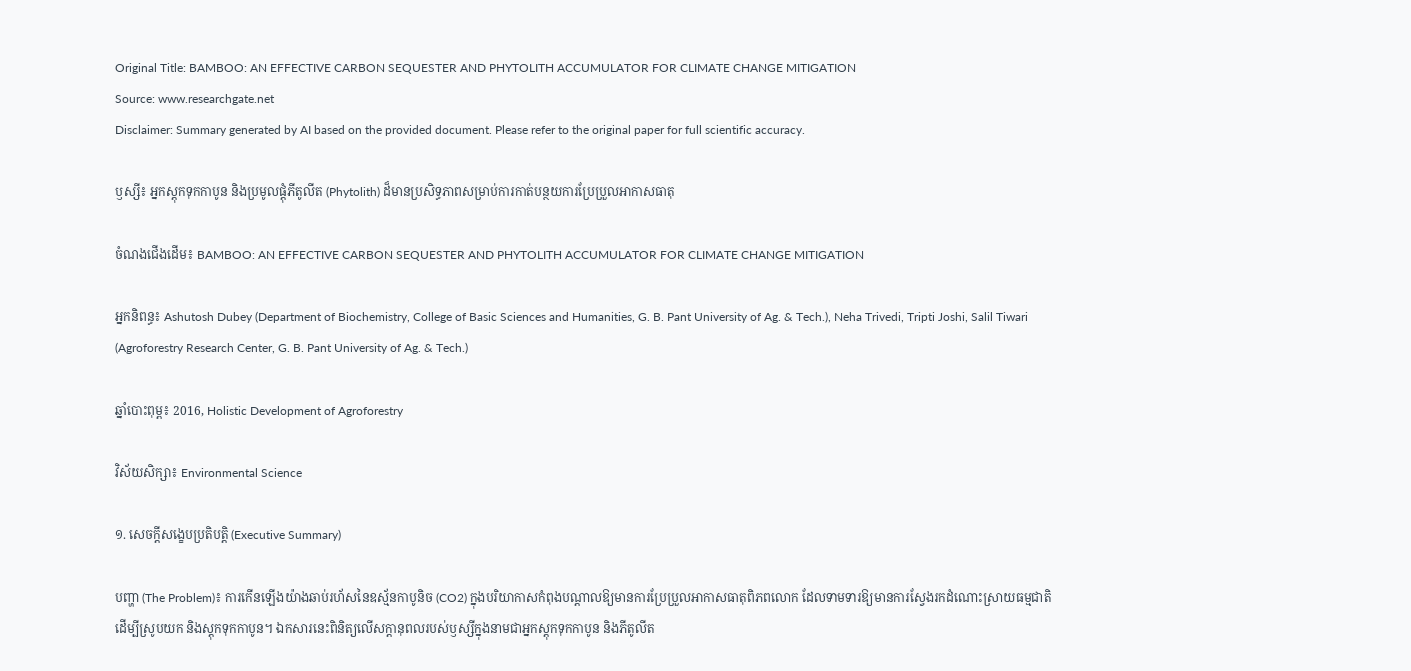Original Title: BAMBOO: AN EFFECTIVE CARBON SEQUESTER AND PHYTOLITH ACCUMULATOR FOR CLIMATE CHANGE MITIGATION
Source: www.researchgate.net
Disclaimer: Summary generated by AI based on the provided document. Please refer to the original paper for full scientific accuracy.

ឫស្សី៖ អ្នកស្តុកទុកកាបូន និងប្រមូលផ្តុំភីតូលីត (Phytolith) ដ៏មានប្រសិទ្ធភាពសម្រាប់ការកាត់បន្ថយការប្រែប្រួលអាកាសធាតុ

ចំណងជើងដើម៖ BAMBOO: AN EFFECTIVE CARBON SEQUESTER AND PHYTOLITH ACCUMULATOR FOR CLIMATE CHANGE MITIGATION

អ្នកនិពន្ធ៖ Ashutosh Dubey (Department of Biochemistry, College of Basic Sciences and Humanities, G. B. Pant University of Ag. & Tech.), Neha Trivedi, Tripti Joshi, Salil Tiwari (Agroforestry Research Center, G. B. Pant University of Ag. & Tech.)

ឆ្នាំបោះពុម្ព៖ 2016, Holistic Development of Agroforestry

វិស័យសិក្សា៖ Environmental Science

១. សេចក្តីសង្ខេបប្រតិបត្តិ (Executive Summary)

បញ្ហា (The Problem)៖ ការកើនឡើងយ៉ាងឆាប់រហ័សនៃឧស្ម័នកាបូនិច (CO2) ក្នុងបរិយាកាសកំពុងបណ្តាលឱ្យមានការប្រែប្រួលអាកាសធាតុពិភពលោក ដែលទាមទារឱ្យមានការស្វែងរកដំណោះស្រាយធម្មជាតិដើម្បីស្រូបយក និងស្តុកទុកកាបូន។ ឯកសារនេះពិនិត្យលើសក្តានុពលរបស់ឫស្សីក្នុងនាមជាអ្នកស្តុកទុកកាបូន និងភីតូលីត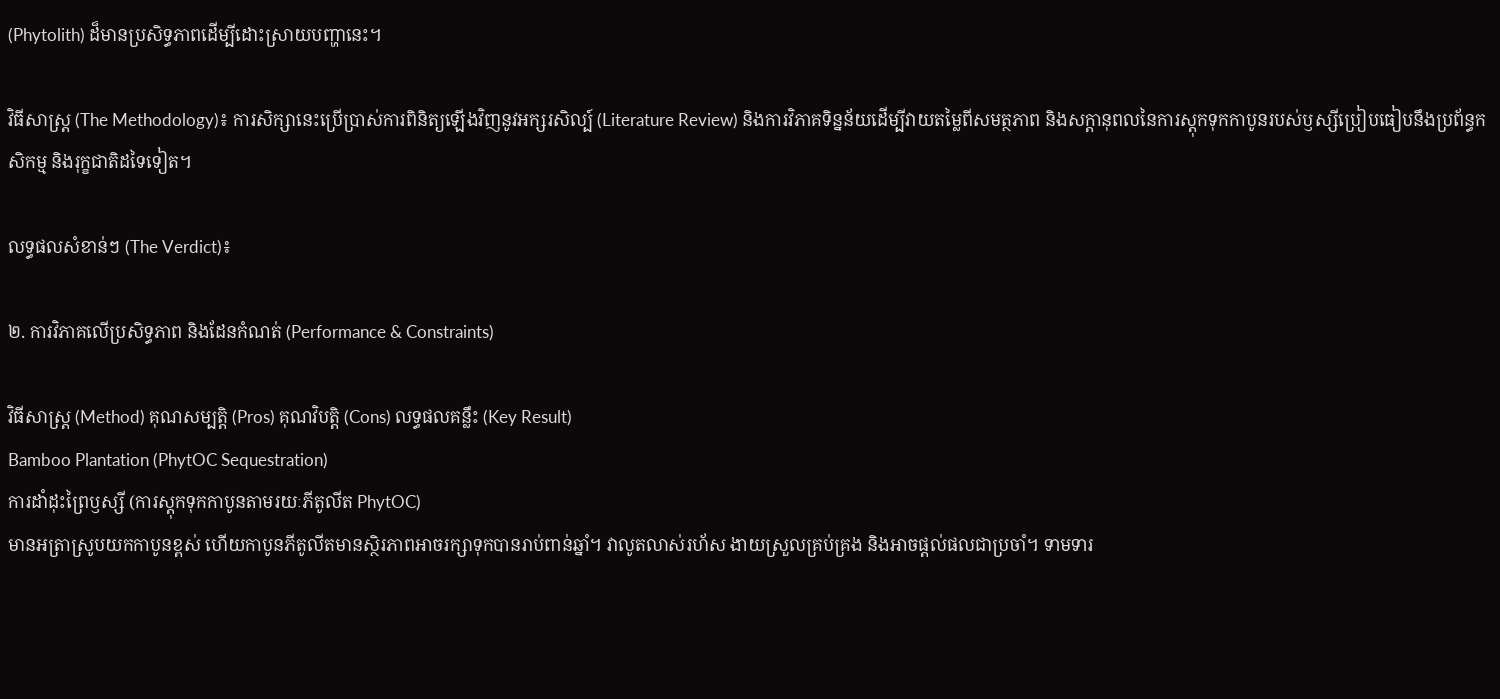(Phytolith) ដ៏មានប្រសិទ្ធភាពដើម្បីដោះស្រាយបញ្ហានេះ។

វិធីសាស្ត្រ (The Methodology)៖ ការសិក្សានេះប្រើប្រាស់ការពិនិត្យឡើងវិញនូវអក្សរសិល្ប៍ (Literature Review) និងការវិភាគទិន្នន័យដើម្បីវាយតម្លៃពីសមត្ថភាព និងសក្តានុពលនៃការស្តុកទុកកាបូនរបស់ឫស្សីប្រៀបធៀបនឹងប្រព័ន្ធកសិកម្ម និងរុក្ខជាតិដទៃទៀត។

លទ្ធផលសំខាន់ៗ (The Verdict)៖

២. ការវិភាគលើប្រសិទ្ធភាព និងដែនកំណត់ (Performance & Constraints)

វិធីសាស្ត្រ (Method) គុណសម្បត្តិ (Pros) គុណវិបត្តិ (Cons) លទ្ធផលគន្លឹះ (Key Result)
Bamboo Plantation (PhytOC Sequestration)
ការដាំដុះព្រៃឫស្សី (ការស្តុកទុកកាបូនតាមរយៈភីតូលីត PhytOC)
មានអត្រាស្រូបយកកាបូនខ្ពស់ ហើយកាបូនភីតូលីតមានស្ថិរភាពអាចរក្សាទុកបានរាប់ពាន់ឆ្នាំ។ វាលូតលាស់រហ័ស ងាយស្រួលគ្រប់គ្រង និងអាចផ្តល់ផលជាប្រចាំ។ ទាមទារ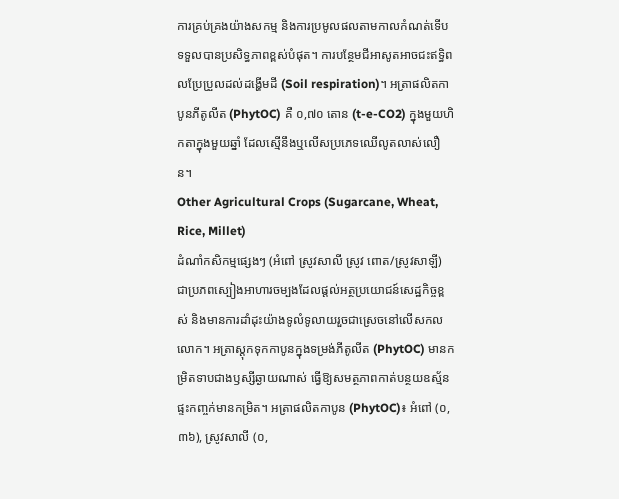ការគ្រប់គ្រងយ៉ាងសកម្ម និងការប្រមូលផលតាមកាលកំណត់ទើបទទួលបានប្រសិទ្ធភាពខ្ពស់បំផុត។ ការបន្ថែមជីអាសូតអាចជះឥទ្ធិពលប្រែប្រួលដល់ដង្ហើមដី (Soil respiration)។ អត្រាផលិតកាបូនភីតូលីត (PhytOC) គឺ ០,៧០ តោន (t-e-CO2) ក្នុងមួយហិកតាក្នុងមួយឆ្នាំ ដែលស្មើនឹងឬលើសប្រភេទឈើលូតលាស់លឿន។
Other Agricultural Crops (Sugarcane, Wheat, Rice, Millet)
ដំណាំកសិកម្មផ្សេងៗ (អំពៅ ស្រូវសាលី ស្រូវ ពោត/ស្រូវសាឡី)
ជាប្រភពស្បៀងអាហារចម្បងដែលផ្តល់អត្ថប្រយោជន៍សេដ្ឋកិច្ចខ្ពស់ និងមានការដាំដុះយ៉ាងទូលំទូលាយរួចជាស្រេចនៅលើសកលលោក។ អត្រាស្តុកទុកកាបូនក្នុងទម្រង់ភីតូលីត (PhytOC) មានកម្រិតទាបជាងឫស្សីឆ្ងាយណាស់ ធ្វើឱ្យសមត្ថភាពកាត់បន្ថយឧស្ម័នផ្ទះកញ្ចក់មានកម្រិត។ អត្រាផលិតកាបូន (PhytOC)៖ អំពៅ (០,៣៦), ស្រូវសាលី (០,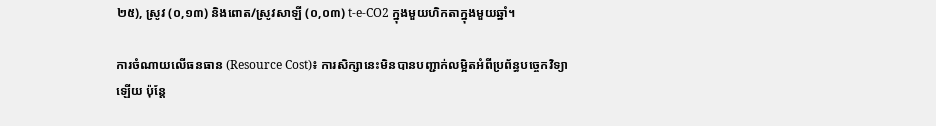២៥), ស្រូវ (០,១៣) និងពោត/ស្រូវសាឡី (០,០៣) t-e-CO2 ក្នុងមួយហិកតាក្នុងមួយឆ្នាំ។

ការចំណាយលើធនធាន (Resource Cost)៖ ការសិក្សានេះមិនបានបញ្ជាក់លម្អិតអំពីប្រព័ន្ធបច្ចេកវិទ្យាឡើយ ប៉ុន្តែ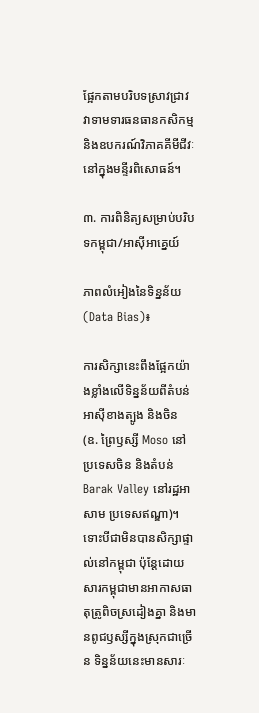ផ្អែកតាមបរិបទស្រាវជ្រាវ វាទាមទារធនធានកសិកម្ម និងឧបករណ៍វិភាគគីមីជីវៈនៅក្នុងមន្ទីរពិសោធន៍។

៣. ការពិនិត្យសម្រាប់បរិបទកម្ពុជា/អាស៊ីអាគ្នេយ៍

ភាពលំអៀងនៃទិន្នន័យ (Data Bias)៖

ការសិក្សានេះពឹងផ្អែកយ៉ាងខ្លាំងលើទិន្នន័យពីតំបន់អាស៊ីខាងត្បូង និងចិន (ឧ. ព្រៃឫស្សី Moso នៅប្រទេសចិន និងតំបន់ Barak Valley នៅរដ្ឋអាសាម ប្រទេសឥណ្ឌា)។ ទោះបីជាមិនបានសិក្សាផ្ទាល់នៅកម្ពុជា ប៉ុន្តែដោយសារកម្ពុជាមានអាកាសធាតុត្រូពិចស្រដៀងគ្នា និងមានពូជឫស្សីក្នុងស្រុកជាច្រើន ទិន្នន័យនេះមានសារៈ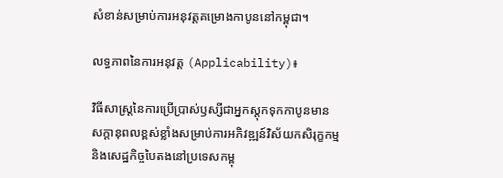សំខាន់សម្រាប់ការអនុវត្តគម្រោងកាបូននៅកម្ពុជា។

លទ្ធភាពនៃការអនុវត្ត (Applicability)៖

វិធីសាស្ត្រនៃការប្រើប្រាស់ឫស្សីជាអ្នកស្តុកទុកកាបូនមានសក្តានុពលខ្ពស់ខ្លាំងសម្រាប់ការអភិវឌ្ឍន៍វិស័យកសិរុក្ខកម្ម និងសេដ្ឋកិច្ចបៃតងនៅប្រទេសកម្ពុ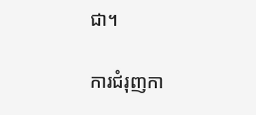ជា។

ការជំរុញកា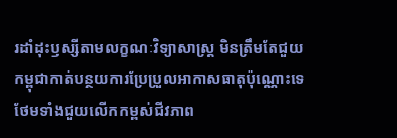រដាំដុះឫស្សីតាមលក្ខណៈវិទ្យាសាស្ត្រ មិនត្រឹមតែជួយកម្ពុជាកាត់បន្ថយការប្រែប្រួលអាកាសធាតុប៉ុណ្ណោះទេ ថែមទាំងជួយលើកកម្ពស់ជីវភាព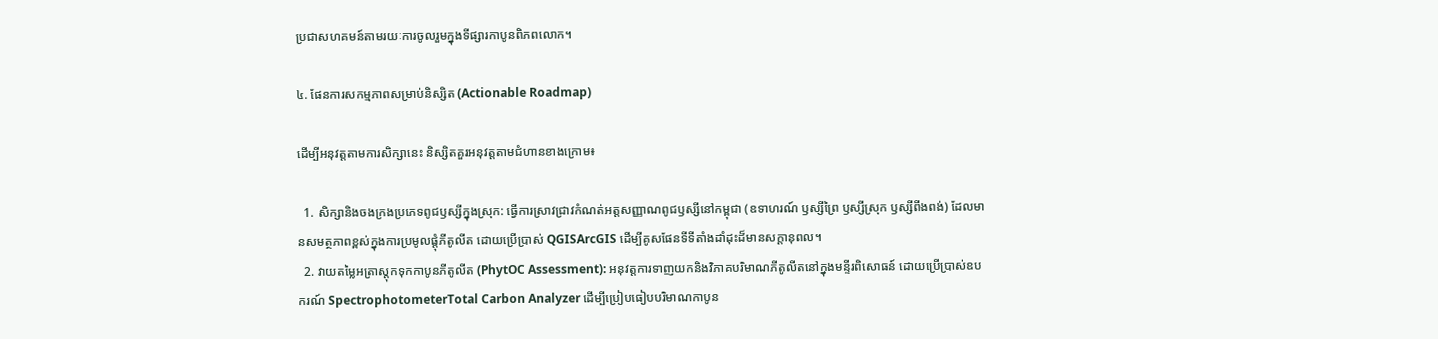ប្រជាសហគមន៍តាមរយៈការចូលរួមក្នុងទីផ្សារកាបូនពិភពលោក។

៤. ផែនការសកម្មភាពសម្រាប់និស្សិត (Actionable Roadmap)

ដើម្បីអនុវត្តតាមការសិក្សានេះ និស្សិតគួរអនុវត្តតាមជំហានខាងក្រោម៖

  1. សិក្សានិងចងក្រងប្រភេទពូជឫស្សីក្នុងស្រុក: ធ្វើការស្រាវជ្រាវកំណត់អត្តសញ្ញាណពូជឫស្សីនៅកម្ពុជា (ឧទាហរណ៍ ឫស្សីព្រៃ ឫស្សីស្រុក ឫស្សីពីងពង់) ដែលមានសមត្ថភាពខ្ពស់ក្នុងការប្រមូលផ្តុំភីតូលីត ដោយប្រើប្រាស់ QGISArcGIS ដើម្បីគូសផែនទីទីតាំងដាំដុះដ៏មានសក្តានុពល។
  2. វាយតម្លៃអត្រាស្តុកទុកកាបូនភីតូលីត (PhytOC Assessment): អនុវត្តការទាញយកនិងវិភាគបរិមាណភីតូលីតនៅក្នុងមន្ទីរពិសោធន៍ ដោយប្រើប្រាស់ឧបករណ៍ SpectrophotometerTotal Carbon Analyzer ដើម្បីប្រៀបធៀបបរិមាណកាបូន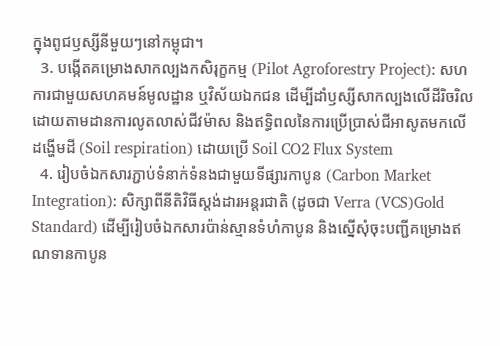ក្នុងពូជឫស្សីនីមួយៗនៅកម្ពុជា។
  3. បង្កើតគម្រោងសាកល្បងកសិរុក្ខកម្ម (Pilot Agroforestry Project): សហការជាមួយសហគមន៍មូលដ្ឋាន ឬវិស័យឯកជន ដើម្បីដាំឫស្សីសាកល្បងលើដីរិចរិល ដោយតាមដានការលូតលាស់ជីវម៉ាស និងឥទ្ធិពលនៃការប្រើប្រាស់ជីអាសូតមកលើដង្ហើមដី (Soil respiration) ដោយប្រើ Soil CO2 Flux System
  4. រៀបចំឯកសារភ្ជាប់ទំនាក់ទំនងជាមួយទីផ្សារកាបូន (Carbon Market Integration): សិក្សាពីនីតិវិធីស្តង់ដារអន្តរជាតិ (ដូចជា Verra (VCS)Gold Standard) ដើម្បីរៀបចំឯកសារប៉ាន់ស្មានទំហំកាបូន និងស្នើសុំចុះបញ្ជីគម្រោងឥណទានកាបូន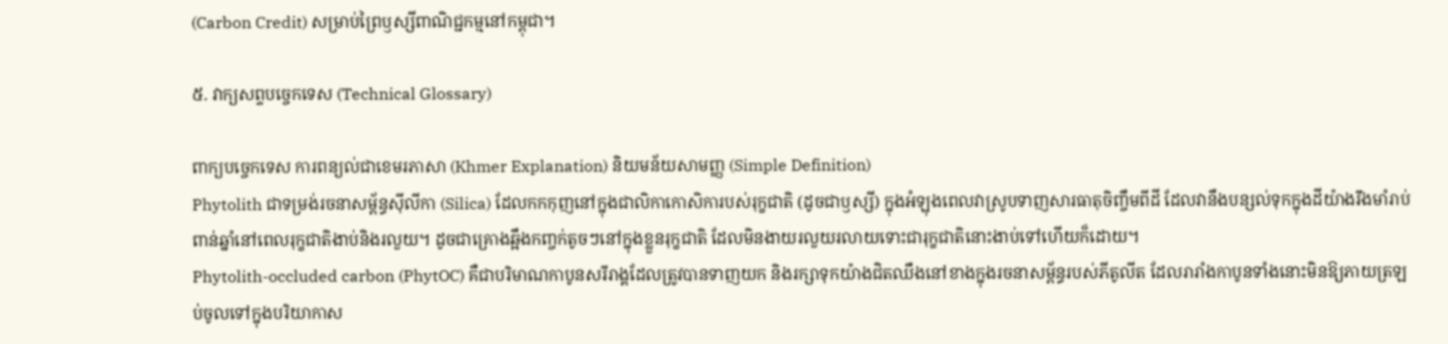(Carbon Credit) សម្រាប់ព្រៃឫស្សីពាណិជ្ជកម្មនៅកម្ពុជា។

៥. វាក្យសព្ទបច្ចេកទេស (Technical Glossary)

ពាក្យបច្ចេកទេស ការពន្យល់ជាខេមរភាសា (Khmer Explanation) និយមន័យសាមញ្ញ (Simple Definition)
Phytolith ជាទម្រង់រចនាសម្ព័ន្ធស៊ីលីកា (Silica) ដែលកកកុញនៅក្នុងជាលិកាកោសិការបស់រុក្ខជាតិ (ដូចជាឫស្សី) ក្នុងអំឡុងពេលវាស្រូបទាញសារធាតុចិញ្ចឹមពីដី ដែលវានឹងបន្សល់ទុកក្នុងដីយ៉ាងរឹងមាំរាប់ពាន់ឆ្នាំនៅពេលរុក្ខជាតិងាប់និងរលួយ។ ដូចជាគ្រោងឆ្អឹងកញ្ចក់តូចៗនៅក្នុងខ្លួនរុក្ខជាតិ ដែលមិនងាយរលួយរលាយទោះជារុក្ខជាតិនោះងាប់ទៅហើយក៏ដោយ។
Phytolith-occluded carbon (PhytOC) គឺជាបរិមាណកាបូនសរីរាង្គដែលត្រូវបានទាញយក និងរក្សាទុកយ៉ាងជិតឈឹងនៅខាងក្នុងរចនាសម្ព័ន្ធរបស់ភីតូលីត ដែលរារាំងកាបូនទាំងនោះមិនឱ្យភាយត្រឡប់ចូលទៅក្នុងបរិយាកាស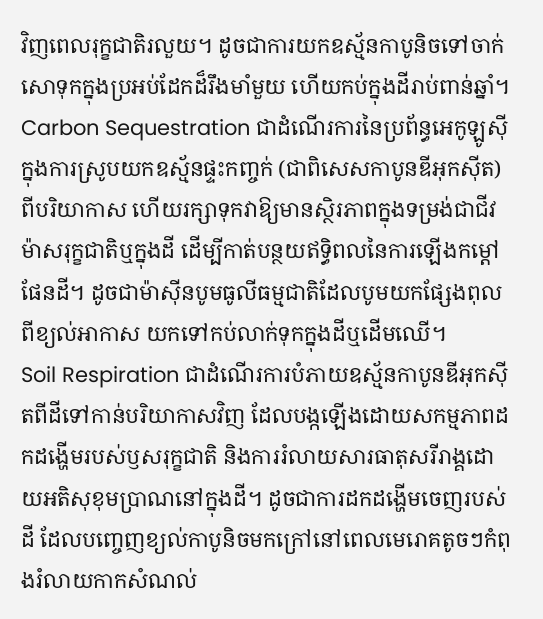វិញពេលរុក្ខជាតិរលួយ។ ដូចជាការយកឧស្ម័នកាបូនិចទៅចាក់សោទុកក្នុងប្រអប់ដែកដ៏រឹងមាំមួយ ហើយកប់ក្នុងដីរាប់ពាន់ឆ្នាំ។
Carbon Sequestration ជាដំណើរការនៃប្រព័ន្ធអេកូឡូស៊ីក្នុងការស្រូបយកឧស្ម័នផ្ទះកញ្ចក់ (ជាពិសេសកាបូនឌីអុកស៊ីត) ពីបរិយាកាស ហើយរក្សាទុកវាឱ្យមានស្ថិរភាពក្នុងទម្រង់ជាជីវម៉ាសរុក្ខជាតិឬក្នុងដី ដើម្បីកាត់បន្ថយឥទ្ធិពលនៃការឡើងកម្តៅផែនដី។ ដូចជាម៉ាស៊ីនបូមធូលីធម្មជាតិដែលបូមយកផ្សែងពុលពីខ្យល់អាកាស យកទៅកប់លាក់ទុកក្នុងដីឬដើមឈើ។
Soil Respiration ជាដំណើរការបំភាយឧស្ម័នកាបូនឌីអុកស៊ីតពីដីទៅកាន់បរិយាកាសវិញ ដែលបង្កឡើងដោយសកម្មភាពដកដង្ហើមរបស់ឫសរុក្ខជាតិ និងការរំលាយសារធាតុសរីរាង្គដោយអតិសុខុមប្រាណនៅក្នុងដី។ ដូចជាការដកដង្ហើមចេញរបស់ដី ដែលបញ្ចេញខ្យល់កាបូនិចមកក្រៅនៅពេលមេរោគតូចៗកំពុងរំលាយកាកសំណល់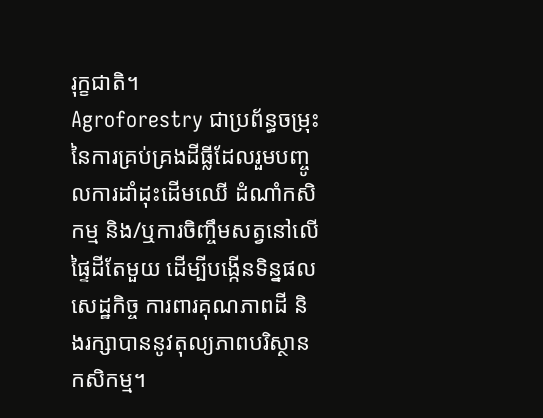រុក្ខជាតិ។
Agroforestry ជាប្រព័ន្ធចម្រុះនៃការគ្រប់គ្រងដីធ្លីដែលរួមបញ្ចូលការដាំដុះដើមឈើ ដំណាំកសិកម្ម និង/ឬការចិញ្ចឹមសត្វនៅលើផ្ទៃដីតែមួយ ដើម្បីបង្កើនទិន្នផលសេដ្ឋកិច្ច ការពារគុណភាពដី និងរក្សាបាននូវតុល្យភាពបរិស្ថានកសិកម្ម។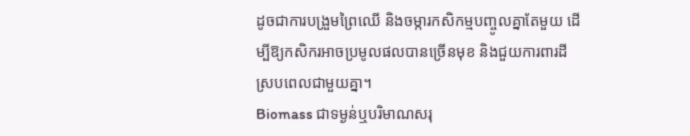ដូចជាការបង្រួមព្រៃឈើ និងចម្ការកសិកម្មបញ្ចូលគ្នាតែមួយ ដើម្បីឱ្យកសិករអាចប្រមូលផលបានច្រើនមុខ និងជួយការពារដីស្របពេលជាមួយគ្នា។
Biomass ជាទម្ងន់ឬបរិមាណសរុ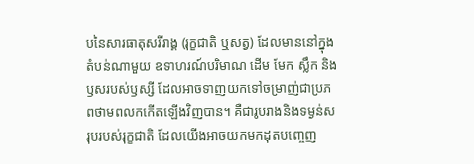បនៃសារធាតុសរីរាង្គ (រុក្ខជាតិ ឬសត្វ) ដែលមាននៅក្នុងតំបន់ណាមួយ ឧទាហរណ៍បរិមាណ ដើម មែក ស្លឹក និងឫសរបស់ឫស្សី ដែលអាចទាញយកទៅចម្រាញ់ជាប្រភពថាមពលកកើតឡើងវិញបាន។ គឺជារូបរាងនិងទម្ងន់សរុបរបស់រុក្ខជាតិ ដែលយើងអាចយកមកដុតបញ្ចេញ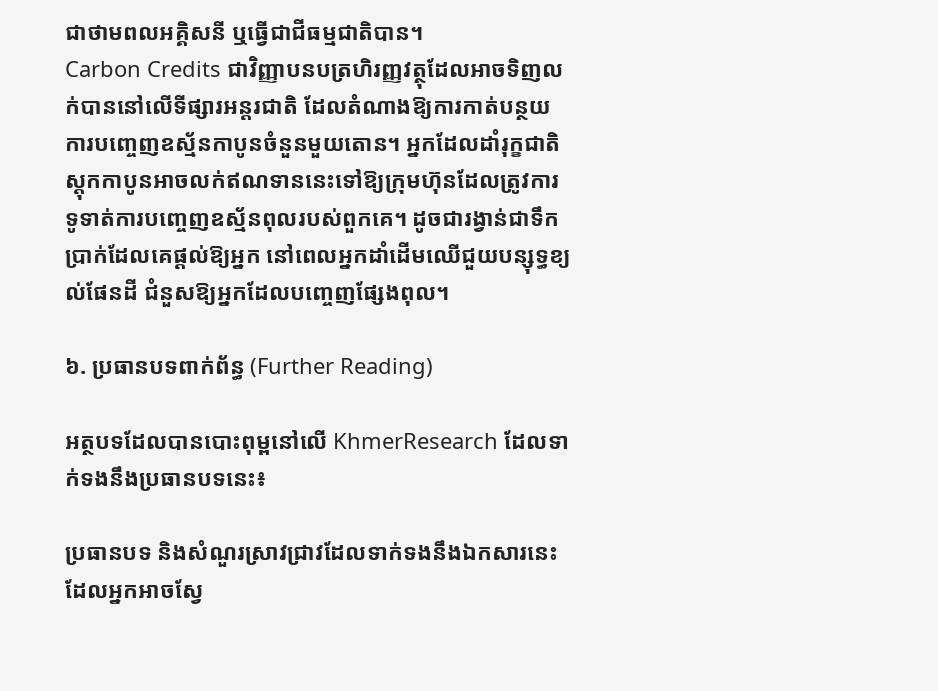ជាថាមពលអគ្គិសនី ឬធ្វើជាជីធម្មជាតិបាន។
Carbon Credits ជាវិញ្ញាបនបត្រហិរញ្ញវត្ថុដែលអាចទិញលក់បាននៅលើទីផ្សារអន្តរជាតិ ដែលតំណាងឱ្យការកាត់បន្ថយការបញ្ចេញឧស្ម័នកាបូនចំនួនមួយតោន។ អ្នកដែលដាំរុក្ខជាតិស្តុកកាបូនអាចលក់ឥណទាននេះទៅឱ្យក្រុមហ៊ុនដែលត្រូវការទូទាត់ការបញ្ចេញឧស្ម័នពុលរបស់ពួកគេ។ ដូចជារង្វាន់ជាទឹកប្រាក់ដែលគេផ្តល់ឱ្យអ្នក នៅពេលអ្នកដាំដើមឈើជួយបន្សុទ្ធខ្យល់ផែនដី ជំនួសឱ្យអ្នកដែលបញ្ចេញផ្សែងពុល។

៦. ប្រធានបទពាក់ព័ន្ធ (Further Reading)

អត្ថបទដែលបានបោះពុម្ពនៅលើ KhmerResearch ដែលទាក់ទងនឹងប្រធានបទនេះ៖

ប្រធានបទ និងសំណួរស្រាវជ្រាវដែលទាក់ទងនឹងឯកសារនេះ ដែលអ្នកអាចស្វែ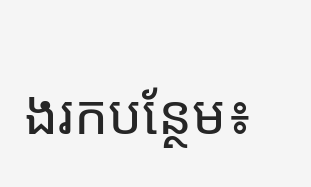ងរកបន្ថែម៖